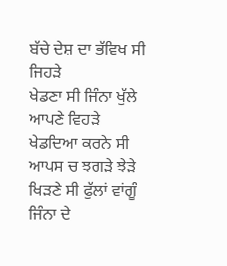ਬੱਚੇ ਦੇਸ਼ ਦਾ ਭੱਵਿਖ ਸੀ ਜਿਹੜੇ
ਖੇਡਣਾ ਸੀ ਜਿੰਨਾ ਖੁੱਲੇ ਆਪਣੇ ਵਿਹੜੇ
ਖੇਡਦਿਆ ਕਰਨੇ ਸੀ ਆਪਸ ਚ ਝਗੜੇ ਝੇੜੇ
ਖਿੜਣੇ ਸੀ ਫੁੱਲਾਂ ਵਾਂਗੂੰ ਜਿੰਨਾ ਦੇ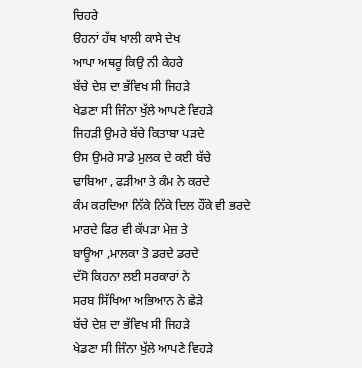ਚਿਹਰੇ
ੳਹਨਾਂ ਹੱਥ ਖਾਲੀ ਕਾਸੇ ਦੇਖ
ਆਪਾ ਅਥਰੂ ਕਿਉ ਨੀ ਕੇਹਰੇ
ਬੱਚੇ ਦੇਸ਼ ਦਾ ਭੱਵਿਖ ਸੀ ਜਿਹੜੇ
ਖੇਡਣਾ ਸੀ ਜਿੰਨਾ ਖੁੱਲੇ ਆਪਣੇ ਵਿਹੜੇ
ਜਿਹੜੀ ਉਮਰੇ ਬੱਚੇ ਕਿਤਾਬਾ ਪੜਦੇ
ੳਸ ਉਮਰੇ ਸਾਡੇ ਮੁਲਕ ਦੇ ਕਈ ਬੱਚੇ
ਢਾਬਿਆ , ਫੜੀਆ ਤੇ ਕੰਮ ਨੇ ਕਰਦੇ
ਕੰਮ ਕਰਦਿਆ ਨਿੱਕੇ ਨਿੱਕੇ ਦਿਲ ਹੌਂਕੇ ਵੀ ਭਰਦੇ
ਮਾਰਦੇ ਫਿਰ ਵੀ ਕੱਪੜਾ ਮੇਜ਼ ਤੇ
ਬਾਊਆ ,ਮਾਲਕਾ ਤੋ ਡਰਦੇ ਡਰਦੇ
ਦੱਸੋ ਕਿਹਨਾ ਲਈ ਸਰਕਾਰਾਂ ਨੇ
ਸਰਬ ਸਿੱਖਿਆ ਅਭਿਆਨ ਨੇ ਛੇੜੇ
ਬੱਚੇ ਦੇਸ਼ ਦਾ ਭੱਵਿਖ ਸੀ ਜਿਹੜੇ
ਖੇਡਣਾ ਸੀ ਜਿੰਨਾ ਖੁੱਲੇ ਆਪਣੇ ਵਿਹੜੇ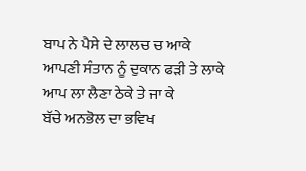ਬਾਪ ਨੇ ਪੈਸੇ ਦੇ ਲਾਲਚ ਚ ਆਕੇ
ਆਪਣੀ ਸੰਤਾਨ ਨੂੰ ਦੁਕਾਨ ਫੜੀ ਤੇ ਲਾਕੇ
ਆਪ ਲਾ ਲੈਣਾ ਠੇਕੇ ਤੇ ਜਾ ਕੇ
ਬੱਚੇ ਅਨਭੋਲ ਦਾ ਭਵਿਖ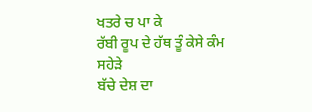ਖਤਰੇ ਚ ਪਾ ਕੇ
ਰੱਬੀ ਰੂਪ ਦੇ ਹੱਥ ਤੂੰ ਕੇਸੇ ਕੰਮ ਸਹੇੜੇ
ਬੱਚੇ ਦੇਸ਼ ਦਾ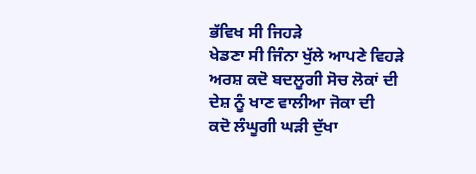ਭੱਵਿਖ ਸੀ ਜਿਹੜੇ
ਖੇਡਣਾ ਸੀ ਜਿੰਨਾ ਖੁੱਲੇ ਆਪਣੇ ਵਿਹੜੇ
ਅਰਸ਼ ਕਦੋ ਬਦਲੂਗੀ ਸੋਚ ਲੋਕਾਂ ਦੀ
ਦੇਸ਼ ਨੂੰ ਖਾਣ ਵਾਲੀਆ ਜੋਕਾ ਦੀ
ਕਦੋ ਲੰਘੂਗੀ ਘੜੀ ਦੁੱਖਾ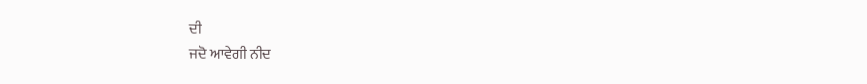ਦੀ
ਜਦੋ ਆਵੇਗੀ ਨੀਦ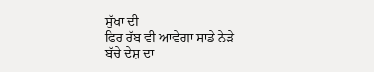ਸੁੱਖਾ ਦੀ
ਫਿਰ ਰੱਬ ਵੀ ਆਵੇਗਾ ਸਾਡੇ ਨੇੜੇ
ਬੱਚੇ ਦੇਸ਼ ਦਾ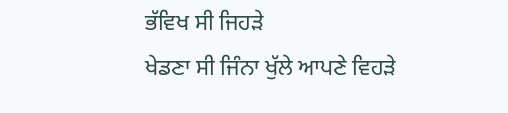ਭੱਵਿਖ ਸੀ ਜਿਹੜੇ
ਖੇਡਣਾ ਸੀ ਜਿੰਨਾ ਖੁੱਲੇ ਆਪਣੇ ਵਿਹੜੇ